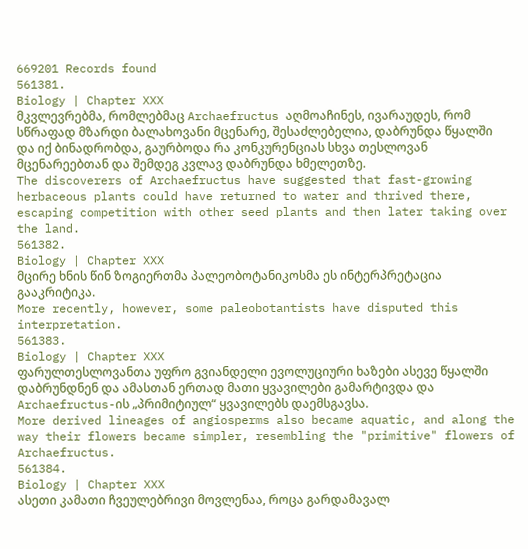669201 Records found
561381.
Biology | Chapter XXX
მკვლევრებმა, რომლებმაც Archaefructus აღმოაჩინეს, ივარაუდეს, რომ სწრაფად მზარდი ბალახოვანი მცენარე, შესაძლებელია, დაბრუნდა წყალში და იქ ბინადრობდა, გაურბოდა რა კონკურენციას სხვა თესლოვან მცენარეებთან და შემდეგ კვლავ დაბრუნდა ხმელეთზე.
The discoverers of Archaefructus have suggested that fast-growing herbaceous plants could have returned to water and thrived there, escaping competition with other seed plants and then later taking over the land.
561382.
Biology | Chapter XXX
მცირე ხნის წინ ზოგიერთმა პალეობოტანიკოსმა ეს ინტერპრეტაცია გააკრიტიკა.
More recently, however, some paleobotantists have disputed this interpretation.
561383.
Biology | Chapter XXX
ფარულთესლოვანთა უფრო გვიანდელი ევოლუციური ხაზები ასევე წყალში დაბრუნდნენ და ამასთან ერთად მათი ყვავილები გამარტივდა და Archaefructus-ის „პრიმიტიულ“ ყვავილებს დაემსგავსა.
More derived lineages of angiosperms also became aquatic, and along the way their flowers became simpler, resembling the "primitive" flowers of Archaefructus.
561384.
Biology | Chapter XXX
ასეთი კამათი ჩვეულებრივი მოვლენაა, როცა გარდამავალ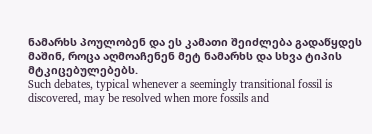ნამარხს პოულობენ და ეს კამათი შეიძლება გადაწყდეს მაშინ, როცა აღმოაჩენენ მეტ ნამარხს და სხვა ტიპის მტკიცებულებებს.
Such debates, typical whenever a seemingly transitional fossil is discovered, may be resolved when more fossils and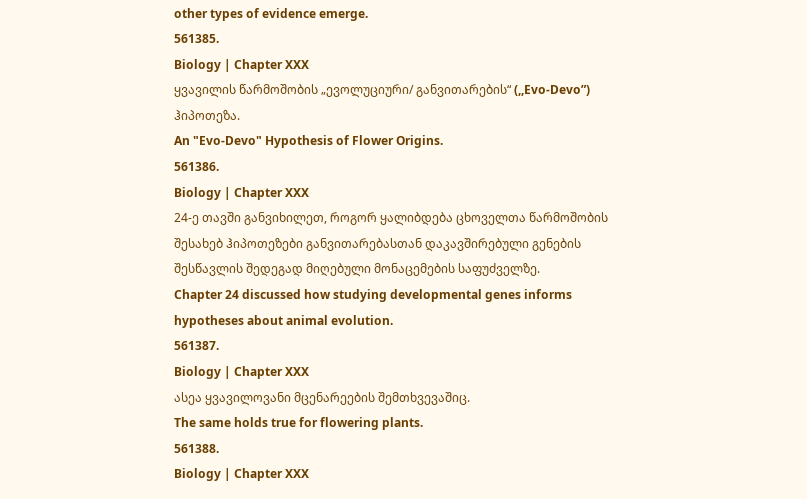other types of evidence emerge.
561385.
Biology | Chapter XXX
ყვავილის წარმოშობის „ევოლუციური/ განვითარების“ (,,Evo-Devo”) ჰიპოთეზა.
An "Evo-Devo" Hypothesis of Flower Origins.
561386.
Biology | Chapter XXX
24-ე თავში განვიხილეთ, როგორ ყალიბდება ცხოველთა წარმოშობის შესახებ ჰიპოთეზები განვითარებასთან დაკავშირებული გენების შესწავლის შედეგად მიღებული მონაცემების საფუძველზე.
Chapter 24 discussed how studying developmental genes informs hypotheses about animal evolution.
561387.
Biology | Chapter XXX
ასეა ყვავილოვანი მცენარეების შემთხვევაშიც.
The same holds true for flowering plants.
561388.
Biology | Chapter XXX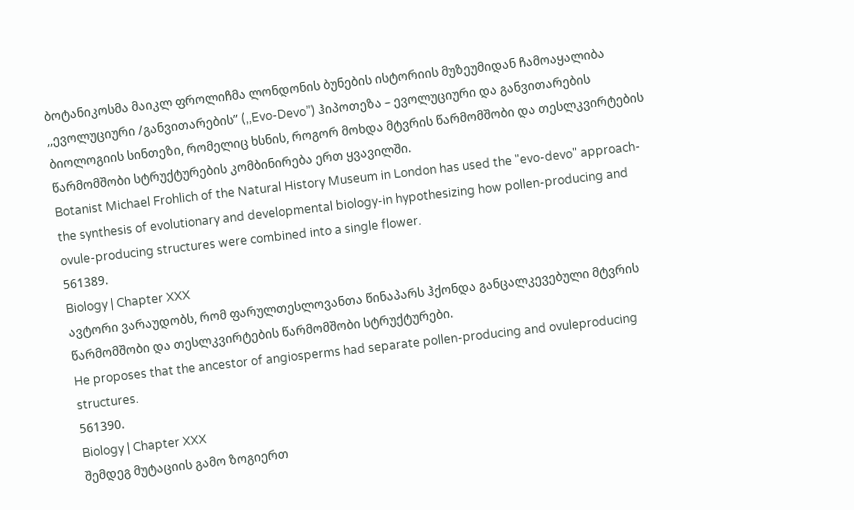ბოტანიკოსმა მაიკლ ფროლიჩმა ლონდონის ბუნების ისტორიის მუზეუმიდან ჩამოაყალიბა ,,ევოლუციური /განვითარების” (,,Evo-Devo”) ჰიპოთეზა – ევოლუციური და განვითარების ბიოლოგიის სინთეზი, რომელიც ხსნის, როგორ მოხდა მტვრის წარმომშობი და თესლკვირტების წარმომშობი სტრუქტურების კომბინირება ერთ ყვავილში.
Botanist Michael Frohlich of the Natural History Museum in London has used the "evo-devo" approach-the synthesis of evolutionary and developmental biology-in hypothesizing how pollen-producing and ovule-producing structures were combined into a single flower.
561389.
Biology | Chapter XXX
ავტორი ვარაუდობს, რომ ფარულთესლოვანთა წინაპარს ჰქონდა განცალკევებული მტვრის წარმომშობი და თესლკვირტების წარმომშობი სტრუქტურები.
He proposes that the ancestor of angiosperms had separate pollen-producing and ovuleproducing structures.
561390.
Biology | Chapter XXX
შემდეგ მუტაციის გამო ზოგიერთ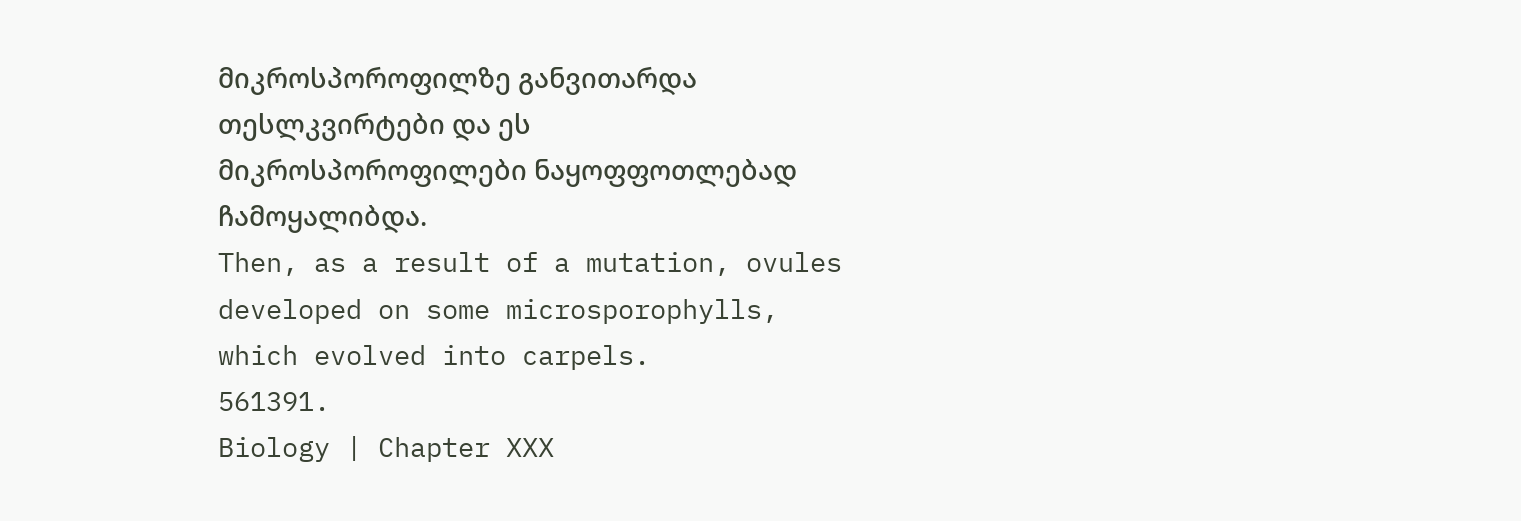მიკროსპოროფილზე განვითარდა თესლკვირტები და ეს მიკროსპოროფილები ნაყოფფოთლებად ჩამოყალიბდა.
Then, as a result of a mutation, ovules developed on some microsporophylls, which evolved into carpels.
561391.
Biology | Chapter XXX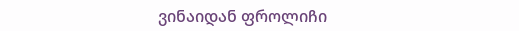ვინაიდან ფროლიჩი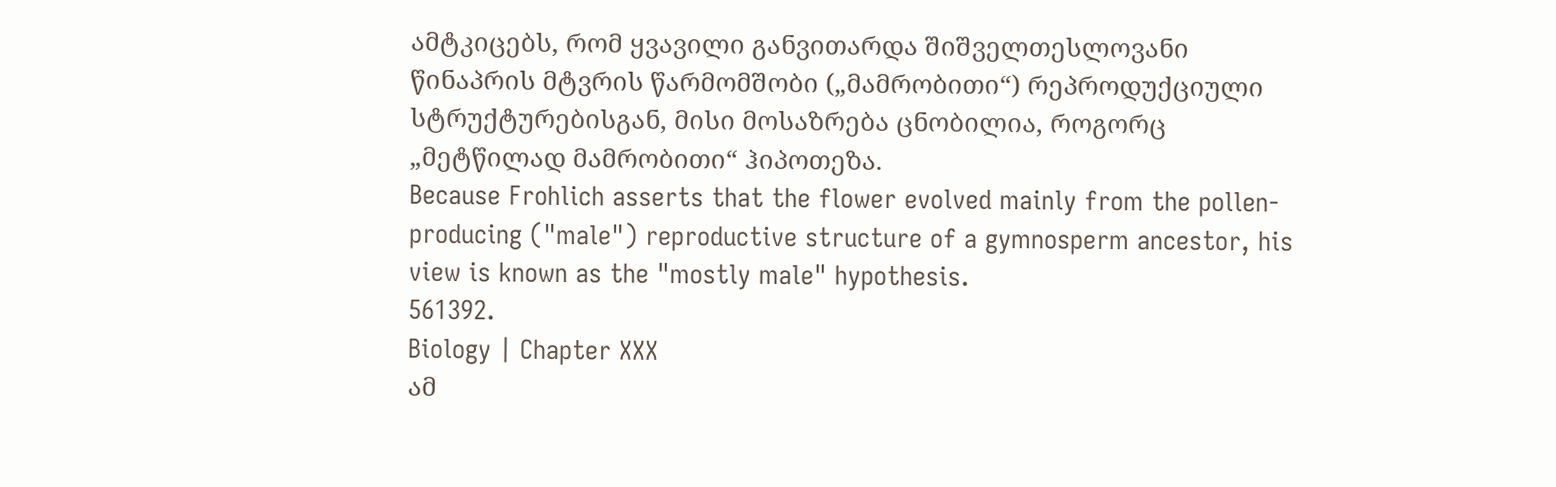ამტკიცებს, რომ ყვავილი განვითარდა შიშველთესლოვანი წინაპრის მტვრის წარმომშობი („მამრობითი“) რეპროდუქციული სტრუქტურებისგან, მისი მოსაზრება ცნობილია, როგორც „მეტწილად მამრობითი“ ჰიპოთეზა.
Because Frohlich asserts that the flower evolved mainly from the pollen-producing ("male") reproductive structure of a gymnosperm ancestor, his view is known as the "mostly male" hypothesis.
561392.
Biology | Chapter XXX
ამ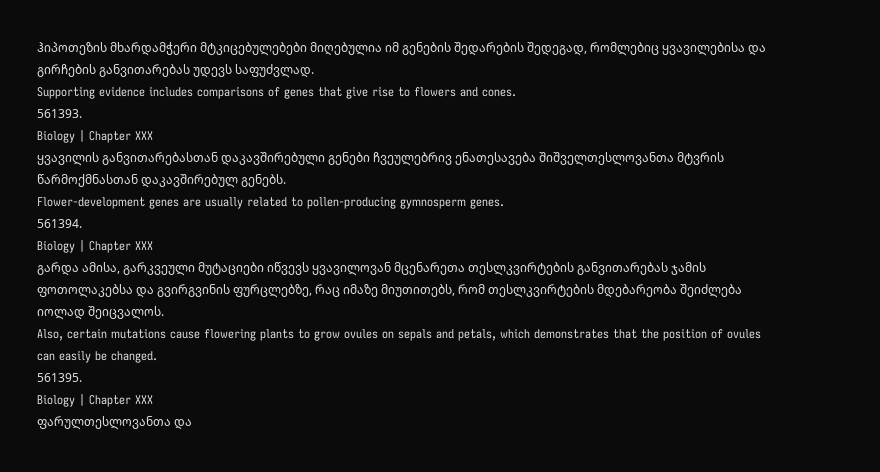ჰიპოთეზის მხარდამჭერი მტკიცებულებები მიღებულია იმ გენების შედარების შედეგად, რომლებიც ყვავილებისა და გირჩების განვითარებას უდევს საფუძვლად.
Supporting evidence includes comparisons of genes that give rise to flowers and cones.
561393.
Biology | Chapter XXX
ყვავილის განვითარებასთან დაკავშირებული გენები ჩვეულებრივ ენათესავება შიშველთესლოვანთა მტვრის წარმოქმნასთან დაკავშირებულ გენებს.
Flower-development genes are usually related to pollen-producing gymnosperm genes.
561394.
Biology | Chapter XXX
გარდა ამისა, გარკვეული მუტაციები იწვევს ყვავილოვან მცენარეთა თესლკვირტების განვითარებას ჯამის ფოთოლაკებსა და გვირგვინის ფურცლებზე, რაც იმაზე მიუთითებს, რომ თესლკვირტების მდებარეობა შეიძლება იოლად შეიცვალოს.
Also, certain mutations cause flowering plants to grow ovules on sepals and petals, which demonstrates that the position of ovules can easily be changed.
561395.
Biology | Chapter XXX
ფარულთესლოვანთა და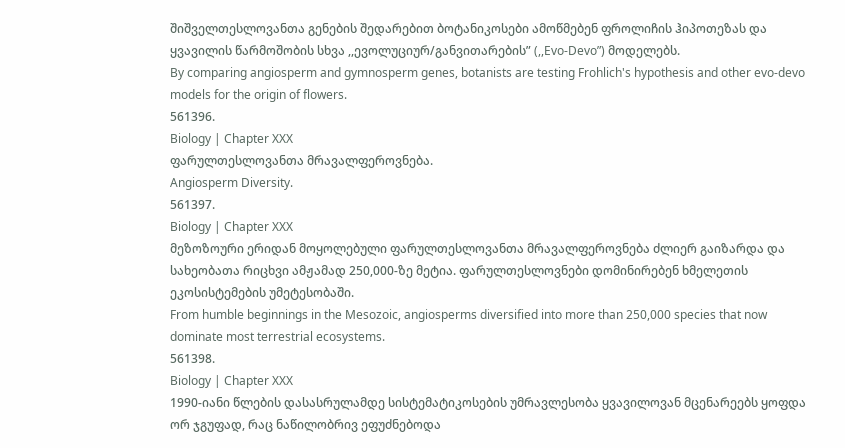შიშველთესლოვანთა გენების შედარებით ბოტანიკოსები ამოწმებენ ფროლიჩის ჰიპოთეზას და ყვავილის წარმოშობის სხვა ,,ევოლუციურ/განვითარების” (,,Evo-Devo”) მოდელებს.
By comparing angiosperm and gymnosperm genes, botanists are testing Frohlich's hypothesis and other evo-devo models for the origin of flowers.
561396.
Biology | Chapter XXX
ფარულთესლოვანთა მრავალფეროვნება.
Angiosperm Diversity.
561397.
Biology | Chapter XXX
მეზოზოური ერიდან მოყოლებული ფარულთესლოვანთა მრავალფეროვნება ძლიერ გაიზარდა და სახეობათა რიცხვი ამჟამად 250,000-ზე მეტია. ფარულთესლოვნები დომინირებენ ხმელეთის ეკოსისტემების უმეტესობაში.
From humble beginnings in the Mesozoic, angiosperms diversified into more than 250,000 species that now dominate most terrestrial ecosystems.
561398.
Biology | Chapter XXX
1990-იანი წლების დასასრულამდე სისტემატიკოსების უმრავლესობა ყვავილოვან მცენარეებს ყოფდა ორ ჯგუფად, რაც ნაწილობრივ ეფუძნებოდა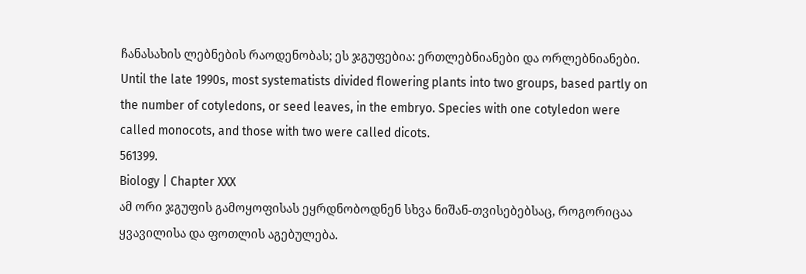ჩანასახის ლებნების რაოდენობას; ეს ჯგუფებია: ერთლებნიანები და ორლებნიანები.
Until the late 1990s, most systematists divided flowering plants into two groups, based partly on the number of cotyledons, or seed leaves, in the embryo. Species with one cotyledon were called monocots, and those with two were called dicots.
561399.
Biology | Chapter XXX
ამ ორი ჯგუფის გამოყოფისას ეყრდნობოდნენ სხვა ნიშან-თვისებებსაც, როგორიცაა ყვავილისა და ფოთლის აგებულება.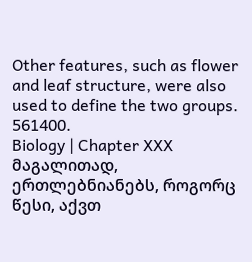Other features, such as flower and leaf structure, were also used to define the two groups.
561400.
Biology | Chapter XXX
მაგალითად, ერთლებნიანებს, როგორც წესი, აქვთ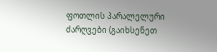ფოთლის პარალელური ძარღვები (გაიხსენეთ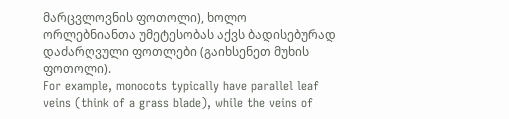მარცვლოვნის ფოთოლი), ხოლო ორლებნიანთა უმეტესობას აქვს ბადისებურად დაძარღვული ფოთლები (გაიხსენეთ მუხის ფოთოლი).
For example, monocots typically have parallel leaf veins (think of a grass blade), while the veins of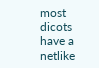most dicots have a netlike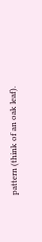pattern (think of an oak leaf).